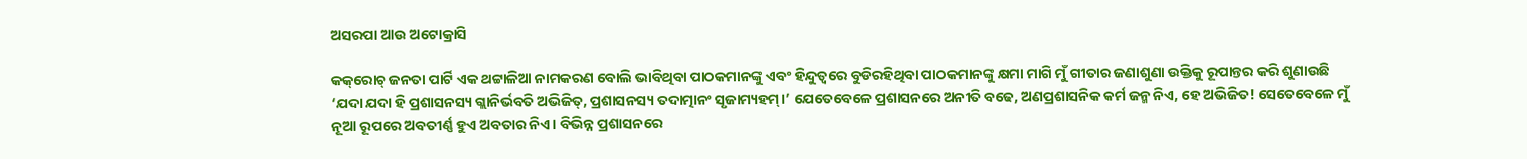ଅସରପା ଆଉ ଅଟୋକ୍ରାସି

କକ୍‌ରୋଚ୍‌ ଜନତା ପାର୍ଟି ଏକ ଥଟ୍ଟାଳିଆ ନାମକରଣ ବୋଲି ଭାବିଥିବା ପାଠକମାନଙ୍କୁ ଏବଂ ହିନ୍ଦୁତ୍ୱରେ ବୁଡିରହିଥିବା ପାଠକମାନଙ୍କୁ କ୍ଷମା ମାଗି ମୁଁ ଗୀତାର ଜଣାଶୁଣା ଉକ୍ତିକୁ ରୂପାନ୍ତର କରି ଶୁଣାଉଛି ‘ଯଦା ଯଦା ହି ପ୍ରଶାସନସ୍ୟ ଗ୍ଲାନିର୍ଭବତି ଅଭିଜିତ୍‌, ପ୍ରଶାସନସ୍ୟ ତଦାତ୍ମାନଂ ସୃଜାମ୍ୟହମ୍‌।’ ଯେତେବେଳେ ପ୍ରଶାସନରେ ଅନୀତି ବଢେ, ଅଣପ୍ରଶାସନିକ କର୍ମ ଜନ୍ମ ନିଏ, ହେ ଅଭିଜିତ! ସେତେବେଳେ ମୁଁ ନୂଆ ରୂପରେ ଅବତୀର୍ଣ୍ଣ ହୁଏ ଅବତାର ନିଏ। ବିଭିନ୍ନ ପ୍ରଶାସନରେ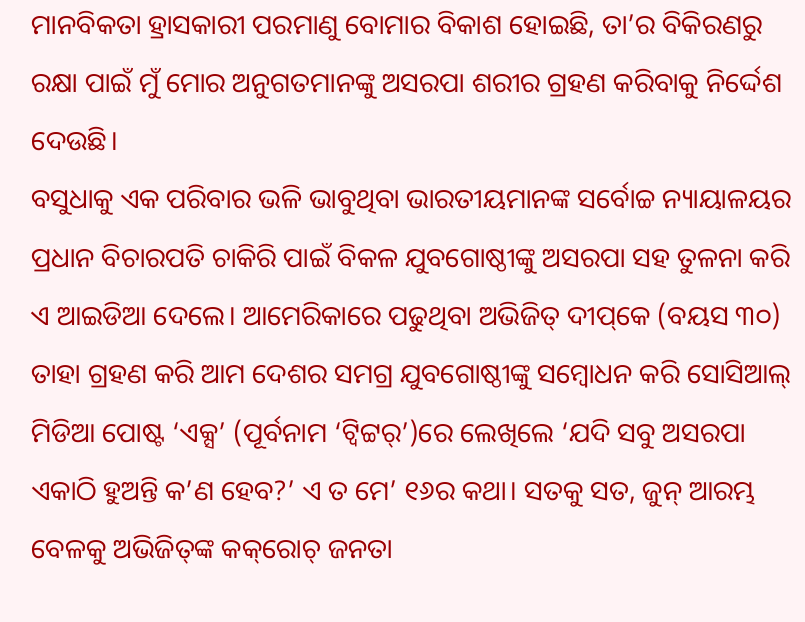ମାନବିକତା ହ୍ରାସକାରୀ ପରମାଣୁ ବୋମାର ବିକାଶ ହୋଇଛି, ତା’ର ବିକିରଣରୁ ରକ୍ଷା ପାଇଁ ମୁଁ ମୋର ଅନୁଗତମାନଙ୍କୁ ଅସରପା ଶରୀର ଗ୍ରହଣ କରିବାକୁ ନିର୍ଦ୍ଦେଶ ଦେଉଛି।
ବସୁଧାକୁ ଏକ ପରିବାର ଭଳି ଭାବୁଥିବା ଭାରତୀୟମାନଙ୍କ ସର୍ବୋଚ୍ଚ ନ୍ୟାୟାଳୟର ପ୍ରଧାନ ବିଚାରପତି ଚାକିରି ପାଇଁ ବିକଳ ଯୁବଗୋଷ୍ଠୀଙ୍କୁ ଅସରପା ସହ ତୁଳନା କରି ଏ ଆଇଡିଆ ଦେଲେ। ଆମେରିକାରେ ପଢୁଥିବା ଅଭିଜିତ୍‌ ଦୀପ୍‌କେ (ବୟସ ୩୦) ତାହା ଗ୍ରହଣ କରି ଆମ ଦେଶର ସମଗ୍ର ଯୁବଗୋଷ୍ଠୀଙ୍କୁ ସମ୍ବୋଧନ କରି ସୋସିଆଲ୍‌ ମିଡିଆ ପୋଷ୍ଟ ‘ଏକ୍ସ’ (ପୂର୍ବନାମ ‘ଟ୍ବିଟ୍ଟର୍‌’)ରେ ଲେଖିଲେ ‘ଯଦି ସବୁ ଅସରପା ଏକାଠି ହୁଅନ୍ତି କ’ଣ ହେବ?’ ଏ ତ ମେ’ ୧୬ର କଥା। ସତକୁ ସତ, ଜୁନ୍‌ ଆରମ୍ଭ ବେଳକୁ ଅଭିଜିତ୍‌ଙ୍କ କକ୍‌ରୋଚ୍‌ ଜନତା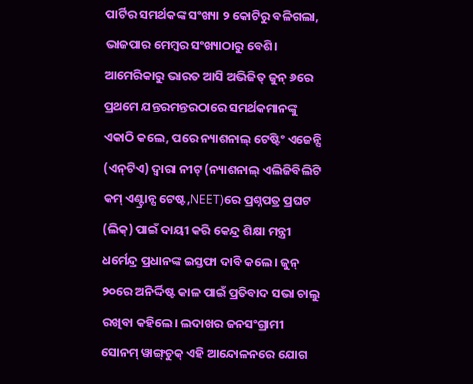ପାର୍ଟିର ସମର୍ଥକଙ୍କ ସଂଖ୍ୟା ୨ କୋଟିରୁ ବଳିଗଲା, ଭାଜପାର ମେମ୍ବର ସଂଖ୍ୟାଠାରୁ ବେଶି। ଆମେରିକାରୁ ଭାରତ ଆସି ଅଭିଜିତ୍‌ ଜୁନ୍‌ ୬ରେ ପ୍ରଥମେ ଯନ୍ତରମନ୍ତରଠାରେ ସମର୍ଥକମାନଙ୍କୁ ଏକାଠି କଲେ, ପରେ ନ୍ୟାଶନାଲ୍‌ ଟେଷ୍ଟିଂ ଏଜେନ୍ସି (ଏନ୍‌ଟିଏ) ଦ୍ୱାରା ନୀଟ୍‌ (ନ୍ୟାଶନାଲ୍‌ ଏଲିଜିବିଲିଟି କମ୍‌ ଏଣ୍ଟ୍ରାନ୍ସ ଟେଷ୍ଟ,NEET)ରେ ପ୍ରଶ୍ନପତ୍ର ପ୍ରଘଟ (ଲିକ୍‌) ପାଇଁ ଦାୟୀ କରି କେନ୍ଦ୍ର ଶିକ୍ଷା ମନ୍ତ୍ରୀ ଧର୍ମେନ୍ଦ୍ର ପ୍ରଧାନଙ୍କ ଇସ୍ତଫା ଦାବି କଲେ। ଜୁନ୍‌ ୨୦ରେ ଅନିର୍ଦ୍ଦିଷ୍ଟ କାଳ ପାଇଁ ପ୍ରତିବାଦ ସଭା ଚାଲୁ ରଖିବା କହିଲେ। ଲଦାଖର ଜନସଂଗ୍ରାମୀ ସୋନମ୍‌ ୱାଙ୍ଗ୍‌ଚୁକ୍‌ ଏହି ଆନ୍ଦୋଳନରେ ଯୋଗ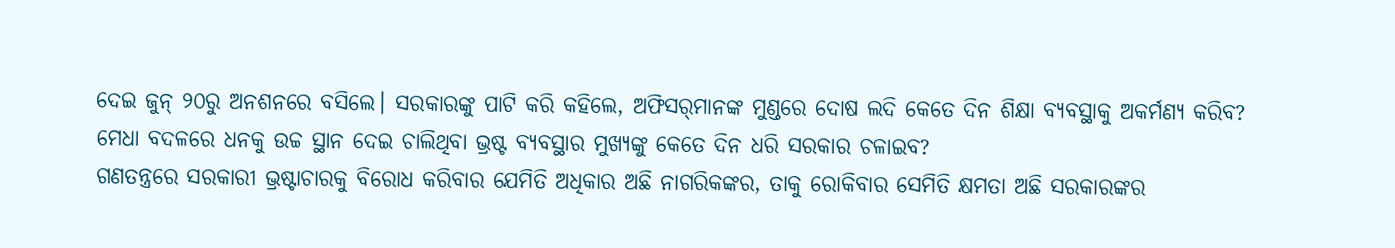ଦେଇ ଜୁନ୍‌ ୨୦ରୁ ଅନଶନରେ ବସିଲେ। ସରକାରଙ୍କୁ ପାଟି କରି କହିଲେ, ଅଫିସର୍‌ମାନଙ୍କ ମୁଣ୍ଡରେ ଦୋଷ ଲଦି କେତେ ଦିନ ଶିକ୍ଷା ବ୍ୟବସ୍ଥାକୁ ଅକର୍ମଣ୍ୟ କରିବ? ମେଧା ବଦଳରେ ଧନକୁ ଉଚ୍ଚ ସ୍ଥାନ ଦେଇ ଚାଲିଥିବା ଭ୍ରଷ୍ଟ ବ୍ୟବସ୍ଥାର ମୁଖ୍ୟଙ୍କୁ କେତେ ଦିନ ଧରି ସରକାର ଚଳାଇବ?
ଗଣତନ୍ତ୍ରରେ ସରକାରୀ ଭ୍ରଷ୍ଟାଚାରକୁ ବିରୋଧ କରିବାର ଯେମିତି ଅଧିକାର ଅଛି ନାଗରିକଙ୍କର, ତାକୁ ରୋକିବାର ସେମିତି କ୍ଷମତା ଅଛି ସରକାରଙ୍କର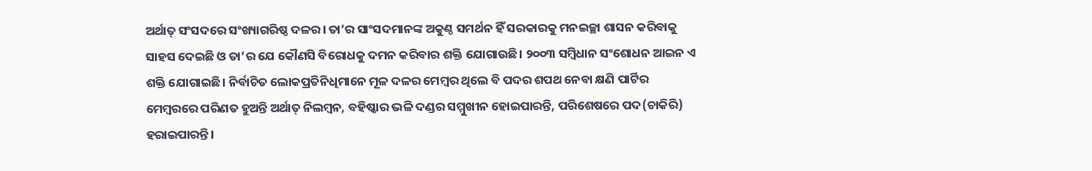ଅର୍ଥାତ୍‌ ସଂସଦରେ ସଂଖ୍ୟାଗରିଷ୍ଠ ଦଳର। ତା’ର ସାଂସଦମାନଙ୍କ ଅକୁଣ୍ଠ ସମର୍ଥନ ହିଁ ସରକାରକୁ ମନଇଚ୍ଛା ଶାସନ କରିବାକୁ ସାହସ ଦେଇଛି ଓ ତା’ର ଯେ କୌଣସି ବିରୋଧକୁ ଦମନ କରିବାର ଶକ୍ତି ଯୋଗାଉଛି। ୨୦୦୩ ସମ୍ବିଧାନ ସଂଶୋଧନ ଆଇନ ଏ ଶକ୍ତି ଯୋଗାଇଛି। ନିର୍ବାଚିତ ଲୋକପ୍ରତିନିଧିମାନେ ମୂଳ ଦଳର ମେମ୍ବର ଥିଲେ ବି ପଦର ଶପଥ ନେବା କ୍ଷଣି ପାର୍ଟିର ମେମ୍ବରରେ ପରିଣତ ହୁଅନ୍ତି ଅର୍ଥାତ୍‌ ନିଲମ୍ବନ, ବହିଷ୍କାର ଭଳି ଦଣ୍ଡର ସମ୍ମୁଖୀନ ହୋଇପାରନ୍ତି, ପରିଶେଷରେ ପଦ(ଚାକିରି) ହରାଇପାରନ୍ତି।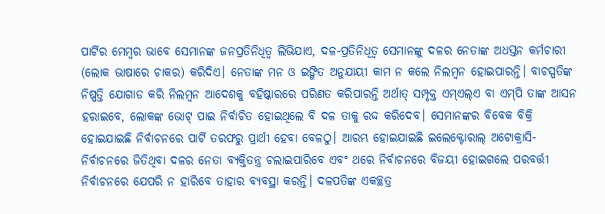ପାର୍ଟିର ମେମ୍ବର ଭାବେ ସେମାନଙ୍କ ଜନପ୍ରତିନିଧିତ୍ୱ ଲିଭିଯାଏ, ଦଳ-ପ୍ରତିନିଧିତ୍ୱ ସେମାନଙ୍କୁ ଦଳର ନେତାଙ୍କ ଅଧସ୍ତନ କର୍ମଚାରୀ (ଲୋକ ଭାଷାରେ ଚାକର) କରିଦିଏ। ନେତାଙ୍କ ମନ ଓ ଇଙ୍ଗିତ ଅନୁଯାୟୀ କାମ ନ କଲେ ନିଲମ୍ବନ ହୋଇପାରନ୍ତି। ବାଚସ୍ପତିଙ୍କ ନିଷ୍ପତ୍ତି ଯୋଗାଡ କରି ନିଲମ୍ବନ ଆଦେଶକୁ ବହିଷ୍କାରରେ ପରିଣତ କରିପାରନ୍ତି ଅର୍ଥାତ୍‌ ସମ୍ପୃକ୍ତ ଏମ୍‌ଏଲ୍‌ଏ ବା ଏମ୍‌ପି ତାଙ୍କ ଆସନ ହରାଇବେ, ଲୋକଙ୍କ ଭୋଟ୍‌ ପାଇ ନିର୍ବାଚିତ ହୋଇଥିଲେ ବି ଦଳ ତାକୁ ରଦ୍ଦ କରିଦେବ। ସେମାନଙ୍କର ବିବେକ ବିକ୍ରି ହୋଇଯାଇଛି ନିର୍ବାଚନରେ ପାର୍ଟି ତରଫରୁ ପ୍ରାର୍ଥୀ ହେବା ବେଳଠୁ। ଆରମ୍ଭ ହୋଇଯାଇଛି ଇଲେକ୍ଟୋରାଲ୍‌ ଅଟୋକ୍ରାସି- ନିର୍ବାଚନରେ ଜିତିଥିବା ଦଳର ନେତା ବ୍ୟକ୍ତିତନ୍ତ୍ର ଚଲାଇପାରିବେ ଏବଂ ଥରେ ନିର୍ବାଚନରେ ବିଜୟୀ ହୋଇଗଲେ ପରବର୍ତ୍ତୀ ନିର୍ବାଚନରେ ଯେପରି ନ ହାରିବେ ତାହାର ବ୍ୟବସ୍ଥା କରନ୍ତି। ଦଳପତିଙ୍କ ଏକଚ୍ଛତ୍ର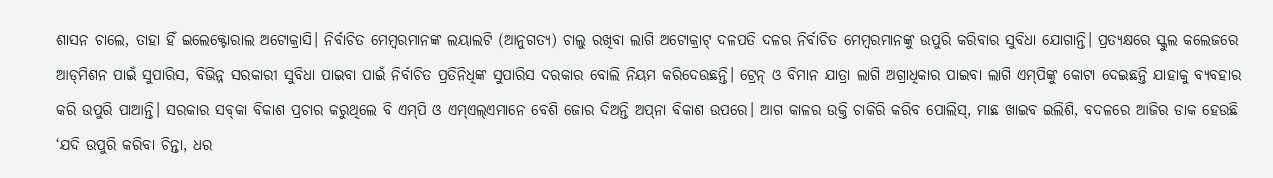ଶାସନ ଚାଲେ, ତାହା ହିଁ ଇଲେକ୍ଟୋରାଲ ଅଟୋକ୍ରାସି। ନିର୍ବାଚିତ ମେମ୍ବରମାନଙ୍କ ଲୟାଲଟି (ଆନୁଗତ୍ୟ) ଚାଲୁ ରଖିବା ଲାଗି ଅଟୋକ୍ରାଟ୍‌ ଦଳପତି ଦଳର ନିର୍ବାଚିତ ମେମ୍ବରମାନଙ୍କୁ ଉପୁରି କରିବାର ସୁବିଧା ଯୋଗାନ୍ତି। ପ୍ରତ୍ୟକ୍ଷରେ ସ୍କୁଲ କଲେଜରେ ଆଡ୍‌ମିଶନ ପାଇଁ ସୁପାରିସ, ବିଭିନ୍ନ ସରକାରୀ ସୁବିଧା ପାଇବା ପାଇଁ ନିର୍ବାଚିତ ପ୍ରତିନିଧିଙ୍କ ସୁପାରିସ ଦରକାର ବୋଲି ନିୟମ କରିଦେଉଛନ୍ତି। ଟ୍ରେନ୍‌ ଓ ବିମାନ ଯାତ୍ରା ଲାଗି ଅଗ୍ରାଧିକାର ପାଇବା ଲାଗି ଏମ୍‌ପିଙ୍କୁ କୋଟା ଦେଇଛନ୍ତି ଯାହାକୁ ବ୍ୟବହାର କରି ଉପୁରି ପାଆନ୍ତି। ସରକାର ସବ୍‌କା ବିକାଶ ପ୍ରଚାର କରୁଥିଲେ ବି ଏମ୍‌ପି ଓ ଏମ୍‌ଏଲ୍‌ଏମାନେ ବେଶି ଜୋର ଦିଅନ୍ତି ଅପ୍‌ନା ବିକାଶ ଉପରେ। ଆଗ କାଳର ଉକ୍ତି ଚାକିରି କରିବ ପୋଲିସ୍‌, ମାଛ ଖାଇବ ଇଲିଶି, ବଦଳରେ ଆଜିର ଡାକ ହେଉଛି ‘ଯଦି ଉପୁରି କରିବା ଚିନ୍ତା, ଧର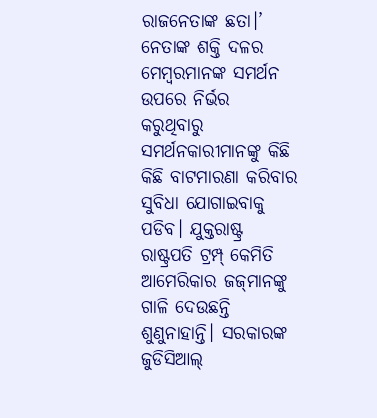ରାଜନେତାଙ୍କ ଛତା।’ ନେତାଙ୍କ ଶକ୍ତି ଦଳର ମେମ୍ବରମାନଙ୍କ ସମର୍ଥନ ଉପରେ ନିର୍ଭର କରୁଥିବାରୁ ସମର୍ଥନକାରୀମାନଙ୍କୁ କିଛି କିଛି ବାଟମାରଣା କରିବାର ସୁବିଧା ଯୋଗାଇବାକୁ ପଡିବ। ଯୁକ୍ତରାଷ୍ଟ୍ର ରାଷ୍ଟ୍ରପତି ଟ୍ରମ୍ପ୍‌ କେମିତି ଆମେରିକାର ଜଜ୍‌ମାନଙ୍କୁ ଗାଳି ଦେଉଛନ୍ତି ଶୁଣୁନାହାନ୍ତି। ସରକାରଙ୍କ ଜୁଡିସିଆଲ୍‌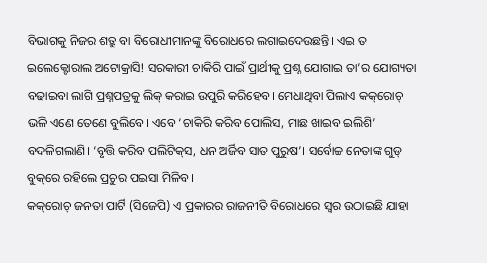ବିଭାଗକୁ ନିଜର ଶତ୍ରୁ ବା ବିରୋଧୀମାନଙ୍କୁ ବିରୋଧରେ ଲଗାଇଦେଉଛନ୍ତି। ଏଇ ତ ଇଲେକ୍ଟୋରାଲ ଅଟୋକ୍ରାସି! ସରକାରୀ ଚାକିରି ପାଇଁ ପ୍ରାର୍ଥୀକୁ ପ୍ରଶ୍ନ ଯୋଗାଇ ତା’ର ଯୋଗ୍ୟତା ବଢାଇବା ଲାଗି ପ୍ରଶ୍ନପତ୍ରକୁ ଲିକ୍‌ କରାଇ ଉପୁରି କରିହେବ। ମେଧାଥିବା ପିଲାଏ କକ୍‌ରୋଚ୍‌ ଭଳି ଏଣେ ତେଣେ ବୁଲିବେ। ଏବେ ‘ଚାକିରି କରିବ ପୋଲିସ, ମାଛ ଖାଇବ ଇଲିଶି’ ବଦଳିଗଲାଣି। ‘ବୃତ୍ତି କରିବ ପଲିଟିକ୍‌ସ, ଧନ ଅର୍ଜିବ ସାତ ପୁରୁଷ’। ସର୍ବୋଚ୍ଚ ନେତାଙ୍କ ଗୁଡ୍‌ ବୁକ୍‌ରେ ରହିଲେ ପ୍ରଚୁର ପଇସା ମିଳିବ।
କକ୍‌ରୋଚ୍‌ ଜନତା ପାର୍ଟି (ସିଜେପି) ଏ ପ୍ରକାରର ରାଜନୀତି ବିରୋଧରେ ସ୍ବର ଉଠାଇଛି ଯାହା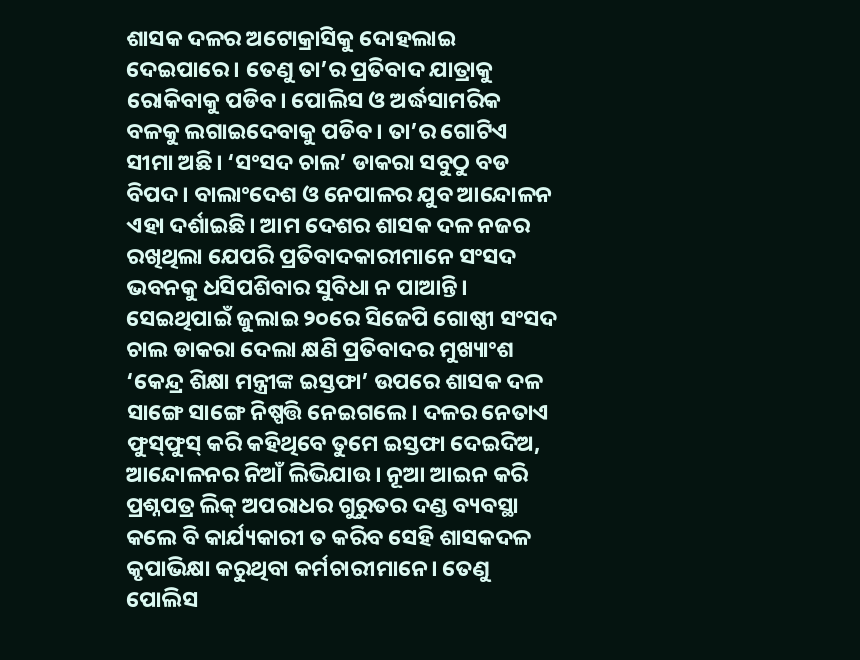ଶାସକ ଦଳର ଅଟୋକ୍ରାସିକୁ ଦୋହଲାଇ ଦେଇପାରେ। ତେଣୁ ତା’ର ପ୍ରତିବାଦ ଯାତ୍ରାକୁ ରୋକିବାକୁ ପଡିବ। ପୋଲିସ ଓ ଅର୍ଦ୍ଧସାମରିକ ବଳକୁ ଲଗାଇଦେବାକୁ ପଡିବ। ତା’ର ଗୋଟିଏ ସୀମା ଅଛି। ‘ସଂସଦ ଚାଲ’ ଡାକରା ସବୁଠୁ ବଡ ବିପଦ। ବାଲାଂଦେଶ ଓ ନେପାଳର ଯୁବ ଆନ୍ଦୋଳନ ଏହା ଦର୍ଶାଇଛି। ଆମ ଦେଶର ଶାସକ ଦଳ ନଜର ରଖିଥିଲା ଯେପରି ପ୍ରତିବାଦକାରୀମାନେ ସଂସଦ ଭବନକୁ ଧସିପଶିବାର ସୁବିଧା ନ ପାଆନ୍ତି। ସେଇଥିପାଇଁ ଜୁଲାଇ ୨୦ରେ ସିଜେପି ଗୋଷ୍ଠୀ ସଂସଦ ଚାଲ ଡାକରା ଦେଲା କ୍ଷଣି ପ୍ରତିବାଦର ମୁଖ୍ୟାଂଶ ‘କେନ୍ଦ୍ର ଶିକ୍ଷା ମନ୍ତ୍ରୀଙ୍କ ଇସ୍ତଫା’ ଉପରେ ଶାସକ ଦଳ ସାଙ୍ଗେ ସାଙ୍ଗେ ନିଷ୍ପତ୍ତି ନେଇଗଲେ। ଦଳର ନେତାଏ ଫୁସ୍‌ଫୁସ୍‌ କରି କହିଥିବେ ତୁମେ ଇସ୍ତଫା ଦେଇଦିଅ, ଆନ୍ଦୋଳନର ନିଆଁ ଲିଭିଯାଉ। ନୂଆ ଆଇନ କରି ପ୍ରଶ୍ନପତ୍ର ଲିକ୍‌ ଅପରାଧର ଗୁରୁତର ଦଣ୍ଡ ବ୍ୟବସ୍ଥା କଲେ ବି କାର୍ଯ୍ୟକାରୀ ତ କରିବ ସେହି ଶାସକଦଳ କୃପାଭିକ୍ଷା କରୁଥିବା କର୍ମଚାରୀମାନେ। ତେଣୁ ପୋଲିସ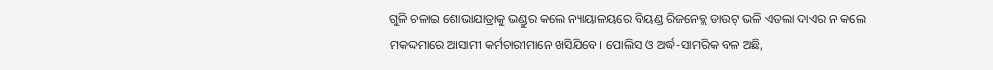ଗୁଳି ଚଳାଇ ଶୋଭାଯାତ୍ରାକୁ ଭଣ୍ଡୁର କଲେ ନ୍ୟାୟାଳୟରେ ବିୟଣ୍ଡ ରିଜନେବ୍ଲ ଡାଉଟ୍‌ ଭଳି ଏତଲା ଦାଏର ନ କଲେ ମକଦ୍ଦମାରେ ଆସାମୀ କର୍ମଚାରୀମାନେ ଖସିଯିବେ। ପୋଲିସ ଓ ଅର୍ଦ୍ଧ-ସାମରିକ ବଳ ଅଛି,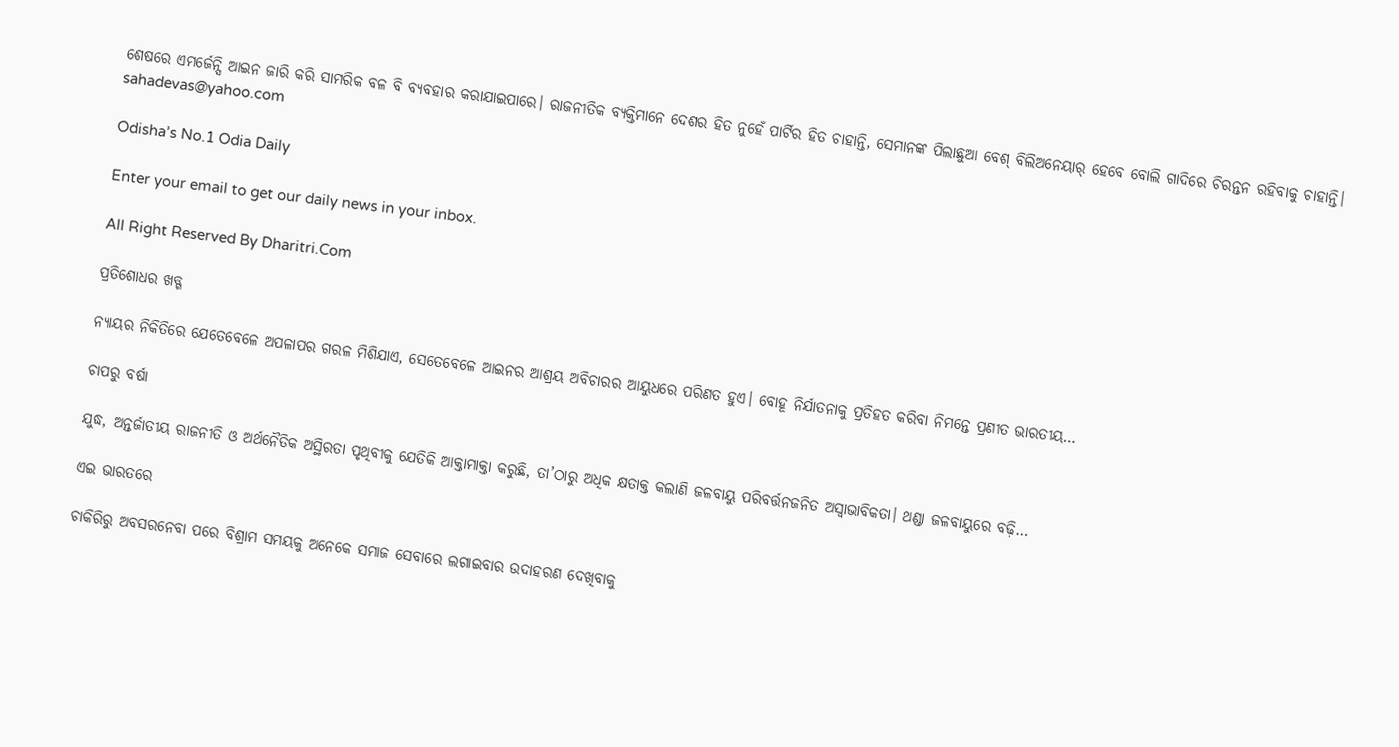ଶେଷରେ ଏମର୍ଜେନ୍ସି ଆଇନ ଜାରି କରି ସାମରିକ ବଳ ବି ବ୍ୟବହାର କରାଯାଇପାରେ। ରାଜନୀତିକ ବ୍ୟକ୍ତିମାନେ ଦେଶର ହିତ ନୁହେଁ ପାର୍ଟିର ହିତ ଚାହାନ୍ତି, ସେମାନଙ୍କ ପିଲାଛୁଆ ବେଶ୍‌ ବିଲିଅନେୟାର୍‌ ହେବେ ବୋଲି ଗାଦିରେ ଚିରନ୍ତନ ରହିବାକୁ ଚାହାନ୍ତି।
sahadevas@yahoo.com

Odisha’s No.1 Odia Daily

Enter your email to get our daily news in your inbox.

All Right Reserved By Dharitri.Com

ପ୍ରତିଶୋଧର ଖଡ୍ଗ

ନ୍ୟାୟର ନିକିତିରେ ଯେତେବେଳେ ଅପଳାପର ଗରଳ ମିଶିଯାଏ, ସେତେବେଳେ ଆଇନର ଆଶ୍ରୟ ଅବିଚାରର ଆୟୁଧରେ ପରିଣତ ହୁଏ। ବୋହୂ ନିର୍ଯାତନାକୁ ପ୍ରତିହତ କରିବା ନିମନ୍ତେ ପ୍ରଣୀତ ଭାରତୀୟ…

ଚାପରୁ ବର୍ଷା

ଯୁଦ୍ଧ, ଅନ୍ତର୍ଜାତୀୟ ରାଜନୀତି ଓ ଅର୍ଥନୈତିକ ଅସ୍ଥିରତା ପୃଥିବୀକୁ ଯେତିକି ଆକ୍ତାମାକ୍ତା କରୁଛି, ତା’ଠାରୁ ଅଧିକ କ୍ଷତାକ୍ତ କଲାଣି ଜଳବାୟୁ ପରିବର୍ତ୍ତନଜନିତ ଅସ୍ବାଭାବିକତା। ଥଣ୍ଡା ଜଳବାୟୁରେ ବଢ଼ି…

ଏଇ ଭାରତରେ

ଚାକିରିରୁ ଅବସରନେବା ପରେ ବିଶ୍ରାମ ସମୟକୁ ଅନେକେ ସମାଜ ସେବାରେ ଲଗାଇବାର ଉଦାହରଣ ଦେଖିବାକୁ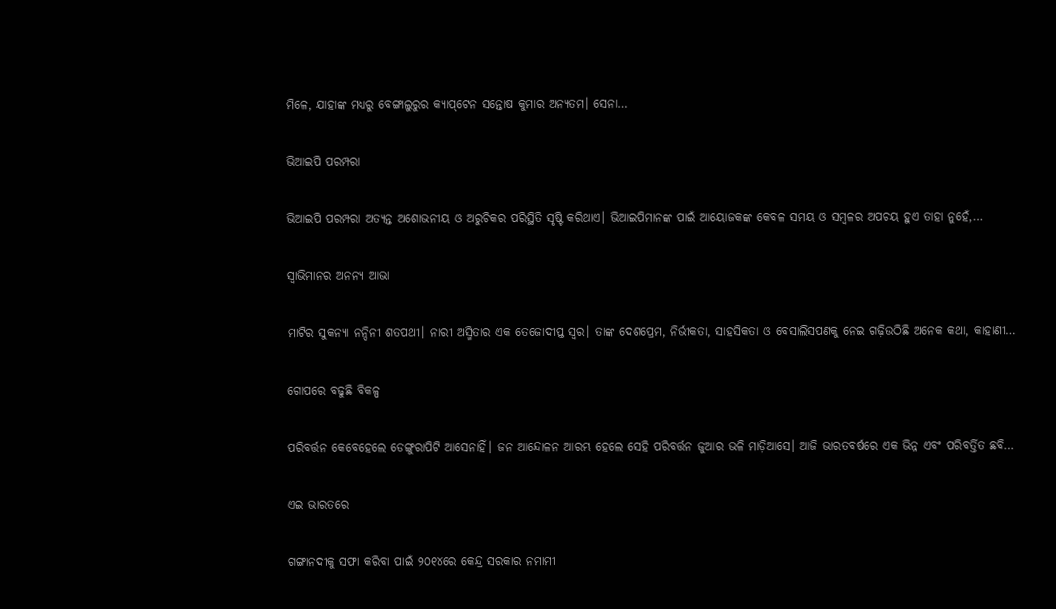ମିଳେ, ଯାହାଙ୍କ ମଧ୍ୟରୁ ବେଙ୍ଗାଲୁରୁର କ୍ୟାପ୍‌ଟେନ ସନ୍ତୋଷ କୁମାର ଅନ୍ୟତମ। ସେନା…

ଭିଆଇପି ପରମ୍ପରା

ଭିଆଇପି ପରମ୍ପରା ଅତ୍ୟନ୍ତ ଅଶୋଭନୀୟ ଓ ଅରୁଚିକର ପରିସ୍ଥିତି ସୃଷ୍ଟି କରିଥାଏ। ଭିଆଇପିମାନଙ୍କ ପାଇଁ ଆୟୋଜକଙ୍କ କେବଳ ସମୟ ଓ ସମ୍ବଳର ଅପଚୟ ହୁଏ ତାହା ନୁହେଁ,…

ସ୍ବାଭିମାନର ଅନନ୍ୟ ଆଭା

ମାଟିର ସୁକନ୍ୟା ନନ୍ଦିନୀ ଶତପଥୀ। ନାରୀ ଅସ୍ମିତାର ଏକ ତେଜୋଦୀପ୍ତ ସ୍ବର। ତାଙ୍କ ଦେଶପ୍ରେମ, ନିର୍ଭୀକତା, ସାହସିକତା ଓ ବେସାଲିସପଣକୁ ନେଇ ଗଢ଼ିଉଠିଛି ଅନେକ କଥା, କାହାଣୀ…

ଗୋପରେ ବଢୁଛି ବିକଳ୍ପ

ପରିବର୍ତ୍ତନ କେବେହେଲେ ଡେଙ୍ଗୁରାପିଟି ଆସେନାହିଁ। ଜନ ଆନ୍ଦୋଳନ ଆରମ୍ଭ ହେଲେ ସେହି ପରିବର୍ତ୍ତନ ଜୁଆର ଭଳି ମାଡ଼ିଆସେ। ଆଜି ଭାରତବର୍ଷରେ ଏକ ଭିନ୍ନ ଏବଂ ପରିବର୍ତ୍ତିତ ଛବି…

ଏଇ ଭାରତରେ

ଗଙ୍ଗାନଦୀକୁ ସଫା କରିବା ପାଇଁ ୨୦୧୪ରେ କେନ୍ଦ୍ର ସରକାର ନମାମୀ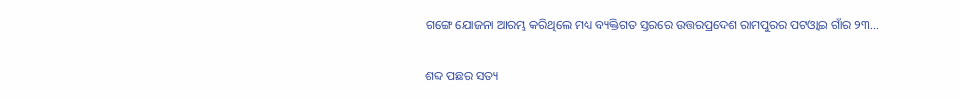ଗଙ୍ଗେ ଯୋଜନା ଆରମ୍ଭ କରିଥିଲେ ମଧ୍ୟ ବ୍ୟକ୍ତିଗତ ସ୍ତରରେ ଉତ୍ତରପ୍ରଦେଶ ରାମପୁରର ପଟଓ୍ବାଇ ଗାଁର ୨୩…

ଶବ୍ଦ ପଛର ସତ୍ୟ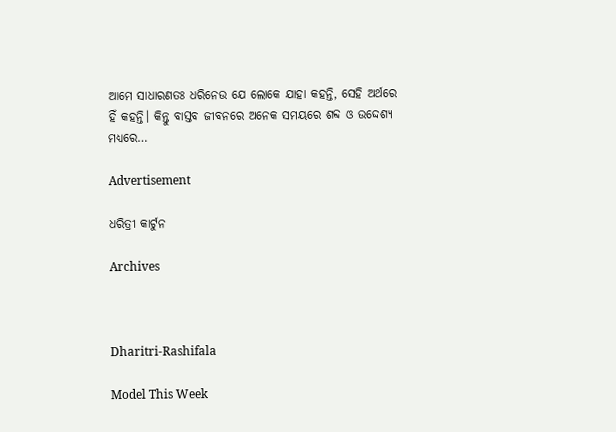ଆମେ ସାଧାରଣତଃ ଧରିନେଉ ଯେ ଲୋକେ ଯାହା କହନ୍ତି, ସେହି ଅର୍ଥରେ ହିଁ କହନ୍ତି। କିନ୍ତୁ ବାସ୍ତବ ଜୀବନରେ ଅନେକ ସମୟରେ ଶବ୍ଦ ଓ ଉଦ୍ଦେଶ୍ୟ ମଧ୍ୟରେ…

Advertisement

ଧରିତ୍ରୀ କାର୍ଟୁନ

Archives



Dharitri-Rashifala

Model This Week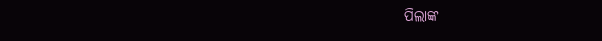ପିଲାଙ୍କ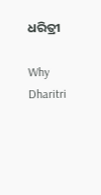ଧରିତ୍ରୀ

Why Dharitri